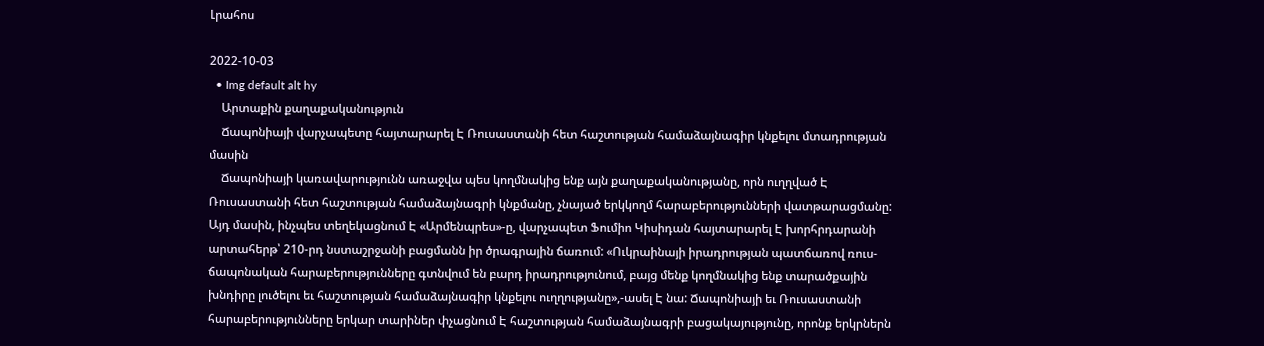Լրահոս

2022-10-03
  • Img default alt hy
    Արտաքին քաղաքականություն
    Ճապոնիայի վարչապետը հայտարարել Է Ռուսաստանի հետ հաշտության համաձայնագիր կնքելու մտադրության մասին
    Ճապոնիայի կառավարությունն առաջվա պես կողմնակից ենք այն քաղաքականությանը, որն ուղղված Է Ռուսաստանի հետ հաշտության համաձայնագրի կնքմանը, չնայած երկկողմ հարաբերությունների վատթարացմանը: Այդ մասին, ինչպես տեղեկացնում Է «Արմենպրես»-ը, վարչապետ Ֆումիո Կիսիդան հայտարարել Է խորհրդարանի արտահերթ՝ 210-րդ նստաշրջանի բացմանն իր ծրագրային ճառում: «Ուկրաինայի իրադրության պատճառով ռուս-ճապոնական հարաբերությունները գտնվում են բարդ իրադրությունում, բայց մենք կողմնակից ենք տարածքային խնդիրը լուծելու եւ հաշտության համաձայնագիր կնքելու ուղղությանը»,-ասել Է նա: Ճապոնիայի եւ Ռուսաստանի հարաբերությունները երկար տարիներ փչացնում Է հաշտության համաձայնագրի բացակայությունը, որոնք երկրներն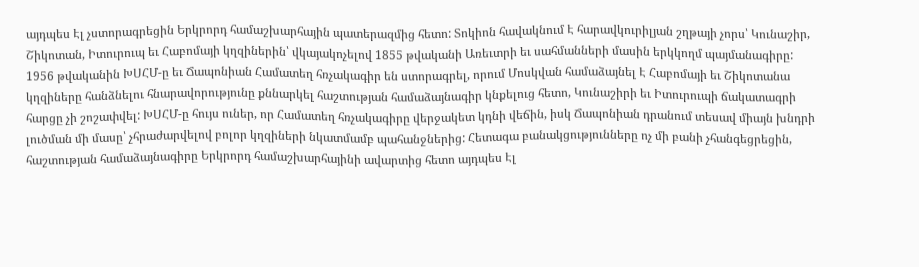այդպես Էլ չստորագրեցին Երկրորդ համաշխարհային պատերազմից հետո: Տոկիոն հավակնում Է հարավկուրիլյան շղթայի չորս՝ Կունաշիր, Շիկոտան, Իտուրուպ եւ Հաբոմայի կղզիներին՝ վկայակոչելով 1855 թվականի Առեւտրի եւ սահմանների մասին երկկողմ պայմանագիրը: 1956 թվականին ԽՍՀՄ-ը եւ Ճապոնիան Համատեղ հռչակագիր են ստորագրել, որում Մոսկվան համաձայնել Է Հաբոմայի եւ Շիկոտանա կղզիները հանձնելու հնարավորությունը քննարկել հաշտության համաձայնագիր կնքելուց հետո, Կունաշիրի եւ Իտուրուպի ճակատագրի հարցը չի շոշափվել: ԽՍՀՄ-ը հույս ուներ, որ Համատեղ հռչակագիրը վերջակետ կդնի վեճին, իսկ Ճապոնիան դրանում տեսավ միայն խնդրի լուծման մի մասը՝ չհրաժարվելով բոլոր կղզիների նկատմամբ պահանջներից: Հետագա բանակցությունները ոչ մի բանի չհանգեցրեցին, հաշտության համաձայնագիրը Երկրորդ համաշխարհայինի ավարտից հետո այդպես Էլ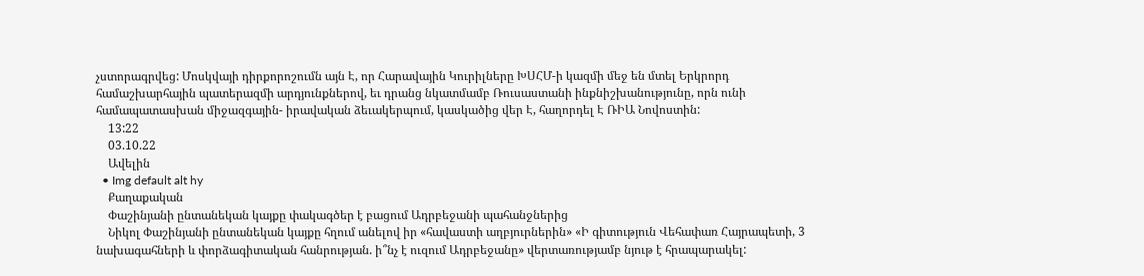չստորագրվեց: Մոսկվայի դիրքորոշումն այն Է, որ Հարավային Կուրիլները ԽՍՀՄ-ի կազմի մեջ են մտել Երկրորդ համաշխարհային պատերազմի արդյունքներով, եւ դրանց նկատմամբ Ռուսաստանի ինքնիշխանությունը, որն ունի համապատասխան միջազգային- իրավական ձեւակերպում, կասկածից վեր Է, հաղորդել Է ՌԻԱ Նովոստին:
    13:22
    03.10.22
    Ավելին
  • Img default alt hy
    Քաղաքական
    Փաշինյանի ընտանեկան կայքը փակագծեր է բացում Ադրբեջանի պահանջներից
    Նիկոլ Փաշինյանի ընտանեկան կայքը հղում անելով իր «հավաստի աղբյուրներին» «Ի գիտություն Վեհափառ Հայրապետի, 3 նախագահների և փորձագիտական հանրության. ի՞նչ է ուզում Ադրբեջանը» վերտառությամբ նյութ է հրապարակել: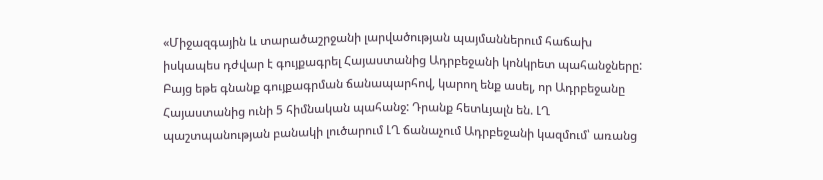«Միջազգային և տարածաշրջանի լարվածության պայմաններում հաճախ իսկապես դժվար է գույքագրել Հայաստանից Ադրբեջանի կոնկրետ պահանջները: Բայց եթե գնանք գույքագրման ճանապարհով, կարող ենք ասել, որ Ադրբեջանը Հայաստանից ունի 5 հիմնական պահանջ: Դրանք հետևյալն են. ԼՂ պաշտպանության բանակի լուծարում ԼՂ ճանաչում Ադրբեջանի կազմում՝ առանց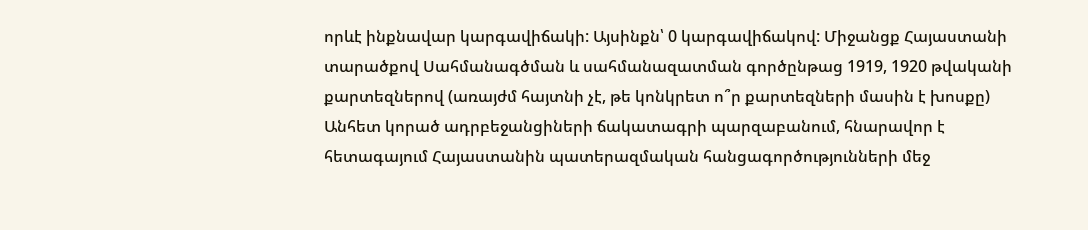որևէ ինքնավար կարգավիճակի: Այսինքն՝ 0 կարգավիճակով: Միջանցք Հայաստանի տարածքով Սահմանագծման և սահմանազատման գործընթաց 1919, 1920 թվականի քարտեզներով (առայժմ հայտնի չէ, թե կոնկրետ ո՞ր քարտեզների մասին է խոսքը) Անհետ կորած ադրբեջանցիների ճակատագրի պարզաբանում, հնարավոր է հետագայում Հայաստանին պատերազմական հանցագործությունների մեջ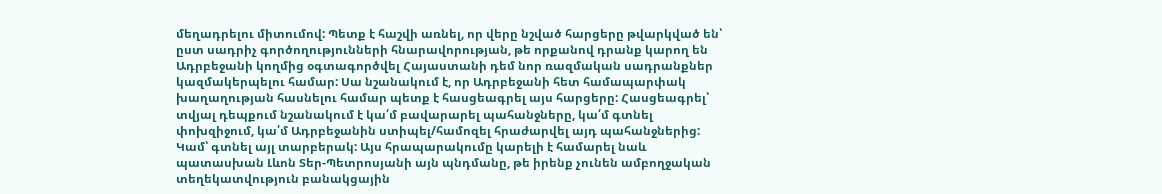մեղադրելու միտումով: Պետք է հաշվի առնել, որ վերը նշված հարցերը թվարկված են՝ ըստ սադրիչ գործողությունների հնարավորության, թե որքանով դրանք կարող են Ադրբեջանի կողմից օգտագործվել Հայաստանի դեմ նոր ռազմական սադրանքներ կազմակերպելու համար: Սա նշանակում է, որ Ադրբեջանի հետ համապարփակ խաղաղության հասնելու համար պետք է հասցեագրել այս հարցերը: Հասցեագրել՝ տվյալ դեպքում նշանակում է կա՛մ բավարարել պահանջները, կա՛մ գտնել փոխզիջում, կա՛մ Ադրբեջանին ստիպել/համոզել հրաժարվել այդ պահանջներից: Կամ՝ գտնել այլ տարբերակ: Այս հրապարակումը կարելի է համարել նաև պատասխան Լևոն Տեր-Պետրոսյանի այն պնդմանը, թե իրենք չունեն ամբողջական տեղեկատվություն բանակցային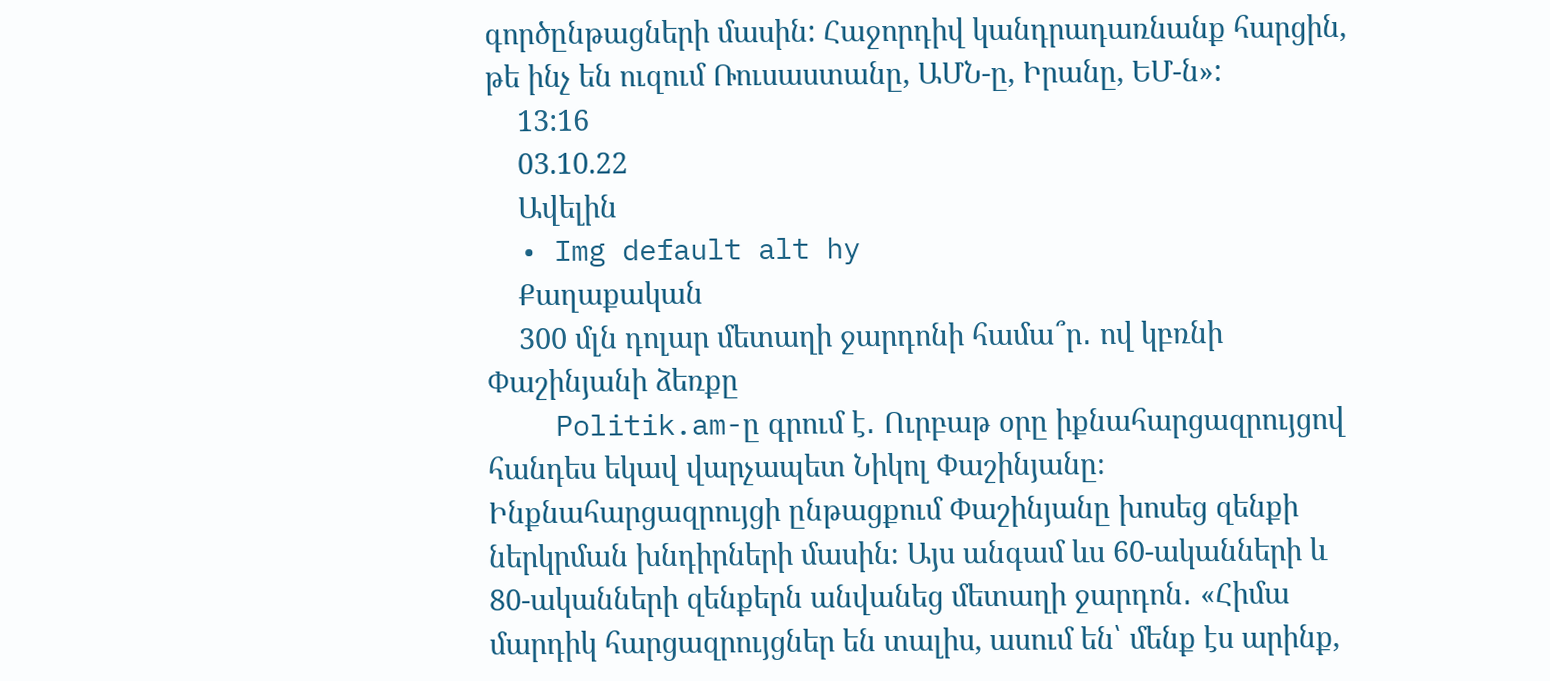գործընթացների մասին: Հաջորդիվ կանդրադառնանք հարցին, թե ինչ են ուզում Ռուսաստանը, ԱՄՆ-ը, Իրանը, ԵՄ-ն»:
    13:16
    03.10.22
    Ավելին
  • Img default alt hy
    Քաղաքական
    300 մլն դոլար մետաղի ջարդոնի համա՞ր․ ով կբռնի Փաշինյանի ձեռքը
    Politik.am-ը գրում է․ Ուրբաթ օրը իքնահարցազրույցով հանդես եկավ վարչապետ Նիկոլ Փաշինյանը։ Ինքնահարցազրույցի ընթացքում Փաշինյանը խոսեց զենքի ներկրման խնդիրների մասին։ Այս անգամ ևս 60-ականների և 80-ականների զենքերն անվանեց մետաղի ջարդոն․ «Հիմա մարդիկ հարցազրույցներ են տալիս, ասում են՝ մենք էս արինք,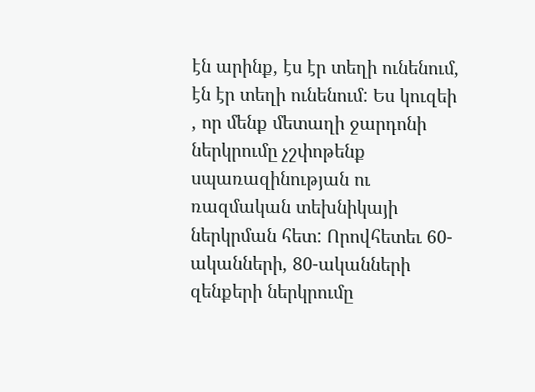էն արինք, էս էր տեղի ունենում, էն էր տեղի ունենում: Ես կուզեի , որ մենք մետաղի ջարդոնի ներկրումը չշփոթենք սպառազինության ու ռազմական տեխնիկայի ներկրման հետ: Որովհետեւ 60-ականների, 80-ականների զենքերի ներկրումը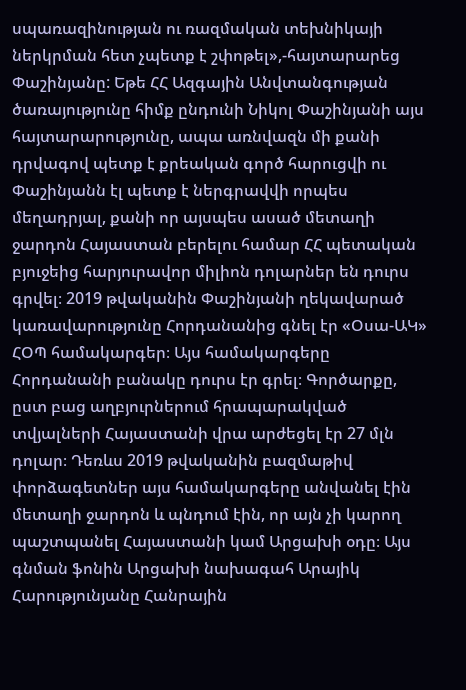սպառազինության ու ռազմական տեխնիկայի ներկրման հետ չպետք է շփոթել»,-հայտարարեց Փաշինյանը: Եթե ՀՀ Ազգային Անվտանգության ծառայությունը հիմք ընդունի Նիկոլ Փաշինյանի այս հայտարարությունը, ապա առնվազն մի քանի դրվագով պետք է քրեական գործ հարուցվի ու Փաշինյանն էլ պետք է ներգրավվի որպես մեղադրյալ, քանի որ այսպես ասած մետաղի ջարդոն Հայաստան բերելու համար ՀՀ պետական բյուջեից հարյուրավոր միլիոն դոլարներ են դուրս գրվել։ 2019 թվականին Փաշինյանի ղեկավարած կառավարությունը Հորդանանից գնել էր «Օսա-ԱԿ» ՀՕՊ համակարգեր։ Այս համակարգերը Հորդանանի բանակը դուրս էր գրել։ Գործարքը, ըստ բաց աղբյուրներում հրապարակված տվյալների Հայաստանի վրա արժեցել էր 27 մլն դոլար։ Դեռևս 2019 թվականին բազմաթիվ փորձագետներ այս համակարգերը անվանել էին մետաղի ջարդոն և պնդում էին, որ այն չի կարող պաշտպանել Հայաստանի կամ Արցախի օդը։ Այս գնման ֆոնին Արցախի նախագահ Արայիկ Հարությունյանը Հանրային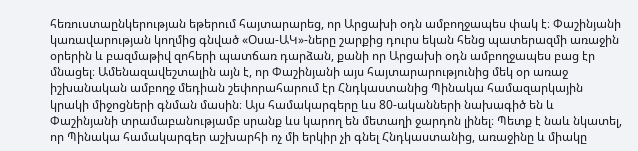հեռուստաընկերության եթերում հայտարարեց, որ Արցախի օդն ամբողջապես փակ է։ Փաշինյանի կառավարության կողմից գնված «Օսա-ԱԿ»-ները շարքից դուրս եկան հենց պատերազմի առաջին օրերին և բազմաթիվ զոհերի պատճառ դարձան, քանի որ Արցախի օդն ամբողջապես բաց էր մնացել։ Ամենազավեշտալին այն է, որ Փաշինյանի այս հայտարարությունից մեկ օր առաջ իշխանական ամբողջ մեդիան շեփորահարում էր Հնդկաստանից Պինակա համազարկային կրակի միջոցների գնման մասին։ Այս համակարգերը ևս 80-ականների նախագիծ են և Փաշինյանի տրամաբանությամբ սրանք ևս կարող են մետաղի ջարդոն լինել։ Պետք է նաև նկատել, որ Պինակա համակարգեր աշխարհի ոչ մի երկիր չի գնել Հնդկաստանից, առաջինը և միակը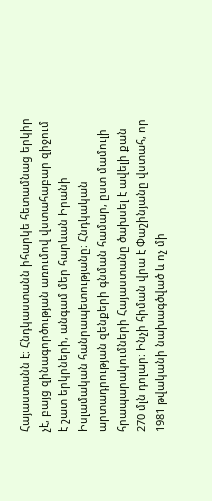Հայաստանն է։ Հնդկաստանն իհարկե հետամնաց երկիր չէ, բայց զինագործության առումով վստահաբար զիջում է շատ երկրների, անգամ մեր հարևան Իրանի Իսլամական հանրապետությանը։ Հնդկական արտադրության զենքերի գնման համար, ըստ մամուլի հրապարակումների Հայաստանը ծախսել է ավելի քան 270 մլն դոլար։ Ինչի հիման վրա է Փաշինյանը վստահ, որ 1981 թվականի նախագծված և ոչ մի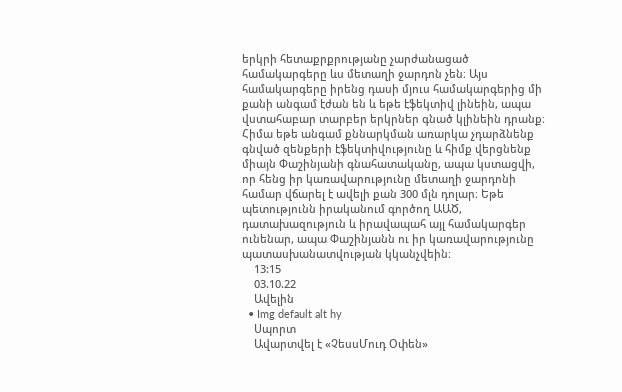երկրի հետաքրքրությանը չարժանացած համակարգերը ևս մետաղի ջարդոն չեն։ Այս համակարգերը իրենց դասի մյուս համակարգերից մի քանի անգամ էժան են և եթե էֆեկտիվ լինեին, ապա վստահաբար տարբեր երկրներ գնած կլինեին դրանք։ Հիմա եթե անգամ քննարկման առարկա չդարձնենք գնված զենքերի էֆեկտիվությունը և հիմք վերցնենք միայն Փաշինյանի գնահատականը, ապա կստացվի, որ հենց իր կառավարությունը մետաղի ջարդոնի համար վճարել է ավելի քան 300 մլն դոլար։ Եթե պետությունն իրականում գործող ԱԱԾ, դատախազություն և իրավապահ այլ համակարգեր ունենար, ապա Փաշինյանն ու իր կառավարությունը պատասխանատվության կկանչվեին։
    13:15
    03.10.22
    Ավելին
  • Img default alt hy
    Սպորտ
    Ավարտվել է «ՉեսսՄուդ Օփեն»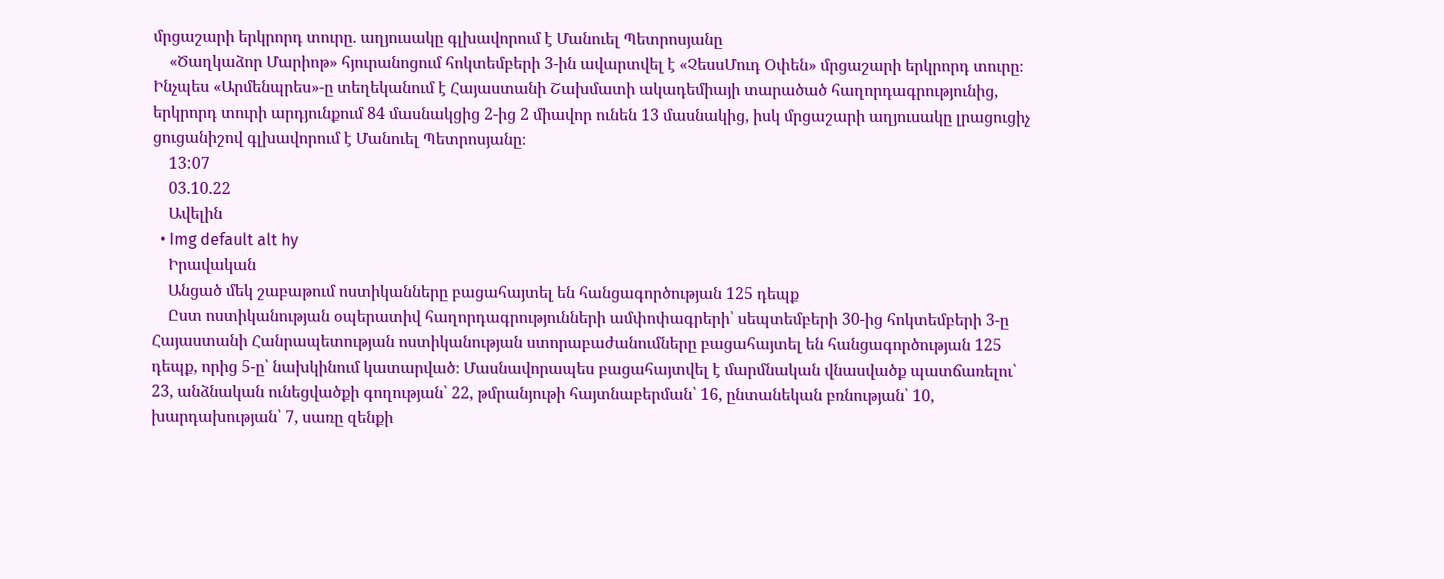մրցաշարի երկրորդ տուրը. աղյուսակը գլխավորում է Մանուել Պետրոսյանը
    «Ծաղկաձոր Մարիոթ» հյուրանոցում հոկտեմբերի 3-ին ավարտվել է «ՉեսսՄուդ Օփեն» մրցաշարի երկրորդ տուրը։ Ինչպես «Արմենպրես»-ը տեղեկանում է Հայաստանի Շախմատի ակադեմիայի տարածած հաղորդագրությունից, երկրորդ տուրի արդյունքում 84 մասնակցից 2-ից 2 միավոր ունեն 13 մասնակից, իսկ մրցաշարի աղյուսակը լրացուցիչ ցուցանիշով գլխավորում է Մանուել Պետրոսյանը։
    13:07
    03.10.22
    Ավելին
  • Img default alt hy
    Իրավական
    Անցած մեկ շաբաթում ոստիկանները բացահայտել են հանցագործության 125 դեպք
    Ըստ ոստիկանության օպերատիվ հաղորդագրությունների ամփոփագրերի՝ սեպտեմբերի 30-ից հոկտեմբերի 3-ը Հայաստանի Հանրապետության ոստիկանության ստորաբաժանումները բացահայտել են հանցագործության 125 դեպք, որից 5-ը՝ նախկինում կատարված։ Մասնավորապես բացահայտվել է մարմնական վնասվածք պատճառելու՝ 23, անձնական ունեցվածքի գողության՝ 22, թմրանյութի հայտնաբերման՝ 16, ընտանեկան բռնության՝ 10, խարդախության՝ 7, սառը զենքի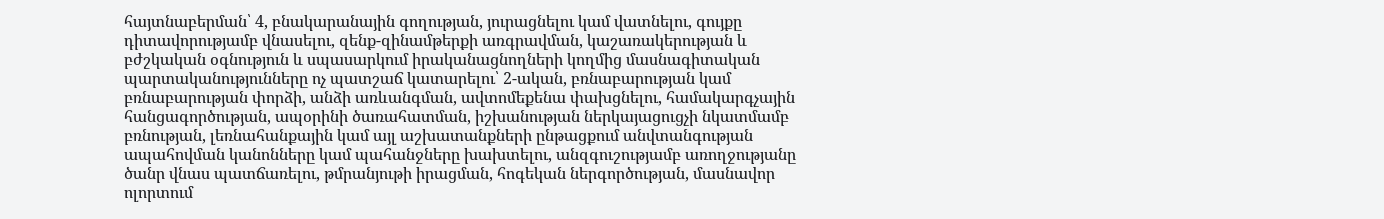հայտնաբերման՝ 4, բնակարանային գողության, յուրացնելու կամ վատնելու, գույքը դիտավորությամբ վնասելու, զենք-զինամթերքի առգրավման, կաշառակերության և բժշկական օգնություն և սպասարկում իրականացնողների կողմից մասնագիտական պարտականությունները ոչ պատշաճ կատարելու՝ 2-ական, բռնաբարության կամ բռնաբարության փորձի, անձի առևանգման, ավտոմեքենա փախցնելու, համակարգչային հանցագործության, ապօրինի ծառահատման, իշխանության ներկայացուցչի նկատմամբ բռնության, լեռնահանքային կամ այլ աշխատանքների ընթացքում անվտանգության ապահովման կանոնները կամ պահանջները խախտելու, անզգուշությամբ առողջությանը ծանր վնաս պատճառելու, թմրանյութի իրացման, հոգեկան ներգործության, մասնավոր ոլորտում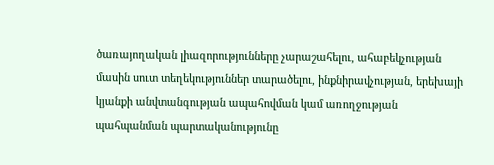ծառայողական լիազորությունները չարաշահելու, ահաբեկչության մասին սուտ տեղեկություններ տարածելու, ինքնիրավչության, երեխայի կյանքի անվտանգության ապահովման կամ առողջության պահպանման պարտականությունը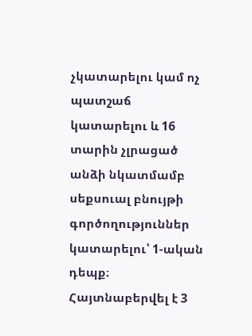չկատարելու կամ ոչ պատշաճ կատարելու և 16 տարին չլրացած անձի նկատմամբ սեքսուալ բնույթի գործողություններ կատարելու՝ 1-ական դեպք։ Հայտնաբերվել է 3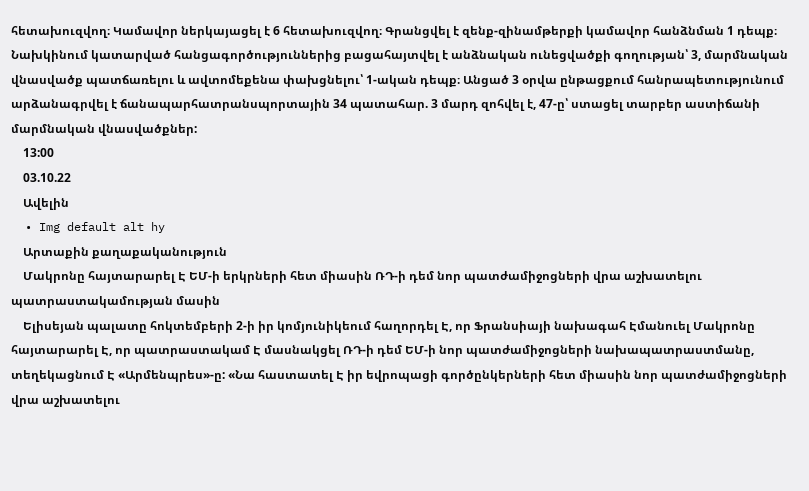հետախուզվող։ Կամավոր ներկայացել է 6 հետախուզվող։ Գրանցվել է զենք-զինամթերքի կամավոր հանձնման 1 դեպք։ Նախկինում կատարված հանցագործություններից բացահայտվել է անձնական ունեցվածքի գողության՝ 3, մարմնական վնասվածք պատճառելու և ավտոմեքենա փախցնելու՝ 1-ական դեպք։ Անցած 3 օրվա ընթացքում հանրապետությունում արձանագրվել է ճանապարհատրանսպորտային 34 պատահար. 3 մարդ զոհվել է, 47-ը՝ ստացել տարբեր աստիճանի մարմնական վնասվածքներ:
    13:00
    03.10.22
    Ավելին
  • Img default alt hy
    Արտաքին քաղաքականություն
    Մակրոնը հայտարարել Է ԵՄ-ի երկրների հետ միասին ՌԴ-ի դեմ նոր պատժամիջոցների վրա աշխատելու պատրաստակամության մասին
    Ելիսեյան պալատը հոկտեմբերի 2-ի իր կոմյունիկեում հաղորդել Է, որ Ֆրանսիայի նախագահ Էմանուել Մակրոնը հայտարարել Է, որ պատրաստակամ Է մասնակցել ՌԴ-ի դեմ ԵՄ-ի նոր պատժամիջոցների նախապատրաստմանը, տեղեկացնում Է «Արմենպրես»-ը: «Նա հաստատել Է իր եվրոպացի գործընկերների հետ միասին նոր պատժամիջոցների վրա աշխատելու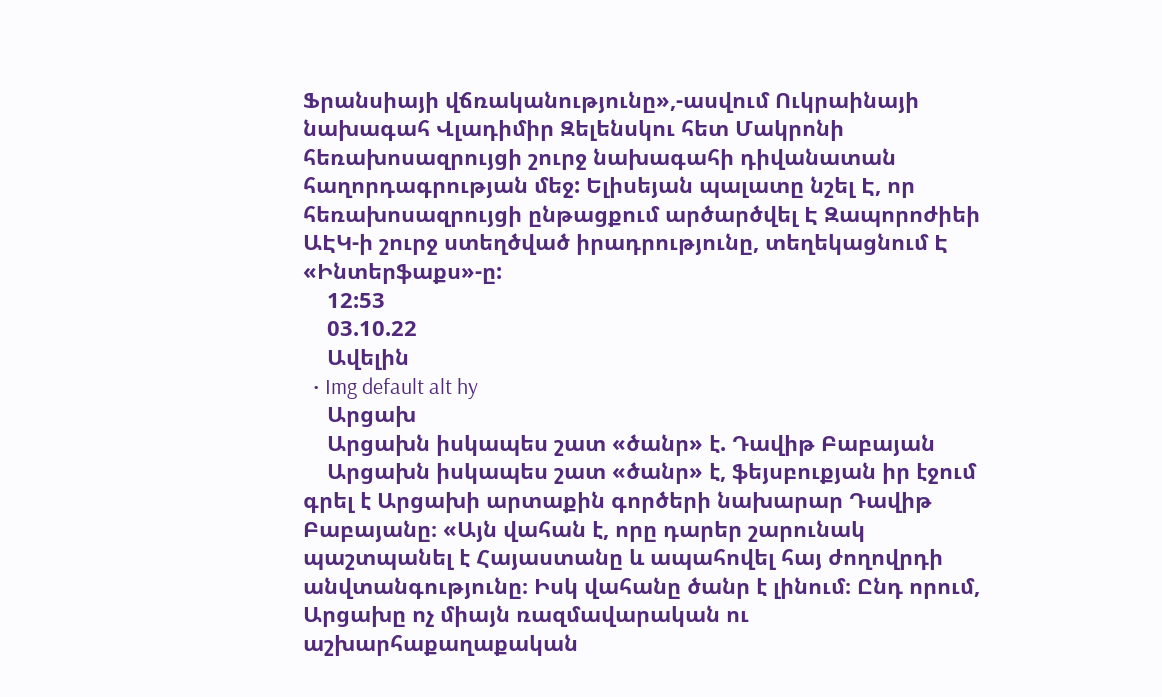Ֆրանսիայի վճռականությունը»,-ասվում Ուկրաինայի նախագահ Վլադիմիր Զելենսկու հետ Մակրոնի հեռախոսազրույցի շուրջ նախագահի դիվանատան հաղորդագրության մեջ: Ելիսեյան պալատը նշել Է, որ հեռախոսազրույցի ընթացքում արծարծվել Է Զապորոժիեի ԱԷԿ-ի շուրջ ստեղծված իրադրությունը, տեղեկացնում Է «Ինտերֆաքս»-ը:
    12:53
    03.10.22
    Ավելին
  • Img default alt hy
    Արցախ
    Արցախն իսկապես շատ «ծանր» է. Դավիթ Բաբայան
    Արցախն իսկապես շատ «ծանր» է, ֆեյսբուքյան իր էջում գրել է Արցախի արտաքին գործերի նախարար Դավիթ Բաբայանը։ «Այն վահան է, որը դարեր շարունակ պաշտպանել է Հայաստանը և ապահովել հայ ժողովրդի անվտանգությունը։ Իսկ վահանը ծանր է լինում։ Ընդ որում, Արցախը ոչ միայն ռազմավարական ու աշխարհաքաղաքական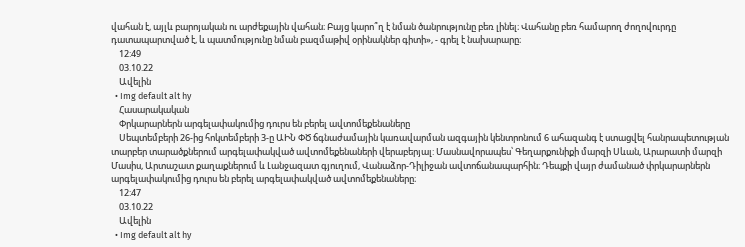վահան է, այլև բարոյական ու արժեքային վահան։ Բայց կարո՞ղ է նման ծանրությունը բեռ լինել։ Վահանը բեռ համարող ժողովուրդը դատապարտված է, և պատմությունը նման բազմաթիվ օրինակներ գիտի», - գրել է նախարարը։
    12:49
    03.10.22
    Ավելին
  • Img default alt hy
    Հասարակական
    Փրկարարներն արգելափակումից դուրս են բերել ավտոմեքենաները
    Սեպտեմբերի 26-ից հոկտեմբերի 3-ը ԱԻՆ ՓԾ ճգնաժամային կառավարման ազգային կենտրոնում 6 ահազանգ է ստացվել հանրապետության տարբեր տարածքներում արգելափակված ավտոմեքենաների վերաբերյալ: Մասնավորապես՝ Գեղարքունիքի մարզի Սևան, Արարատի մարզի Մասիս, Արտաշատ քաղաքներում և Լանջազատ գյուղում, Վանաձոր-Դիլիջան ավտոճանապարհին։ Դեպքի վայր ժամանած փրկարարներն արգելափակումից դուրս են բերել արգելափակված ավտոմեքենաները։
    12:47
    03.10.22
    Ավելին
  • Img default alt hy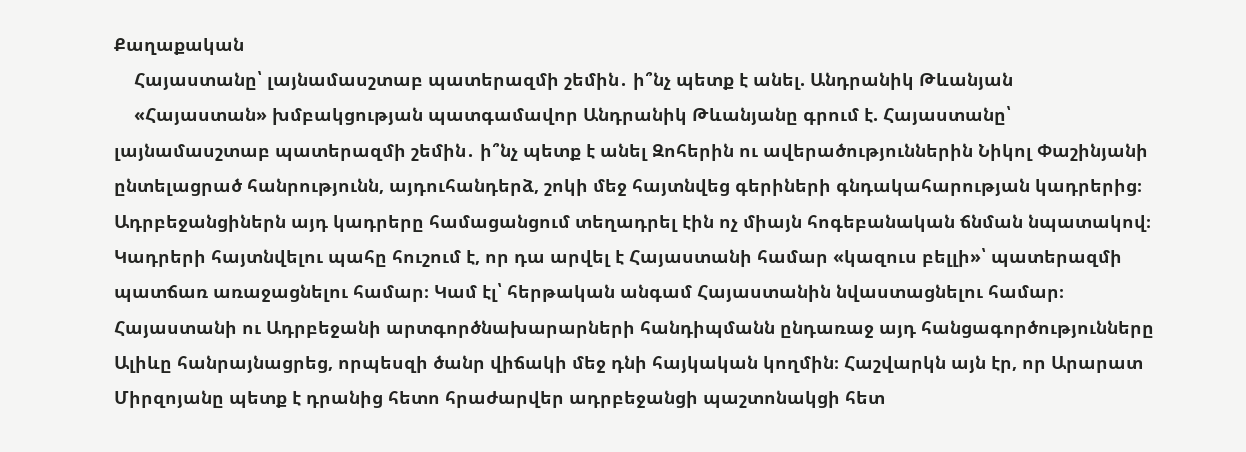Քաղաքական
    Հայաստանը՝ լայնամասշտաբ պատերազմի շեմին․ ի՞նչ պետք է անել. Անդրանիկ Թևանյան
    «Հայաստան» խմբակցության պատգամավոր Անդրանիկ Թևանյանը գրում է. Հայաստանը՝ լայնամասշտաբ պատերազմի շեմին․ ի՞նչ պետք է անել Զոհերին ու ավերածություններին Նիկոլ Փաշինյանի ընտելացրած հանրությունն, այդուհանդերձ, շոկի մեջ հայտնվեց գերիների գնդակահարության կադրերից։ Ադրբեջանցիներն այդ կադրերը համացանցում տեղադրել էին ոչ միայն հոգեբանական ճնման նպատակով։ Կադրերի հայտնվելու պահը հուշում է, որ դա արվել է Հայաստանի համար «կազուս բելլի»՝ պատերազմի պատճառ առաջացնելու համար։ Կամ էլ՝ հերթական անգամ Հայաստանին նվաստացնելու համար։ Հայաստանի ու Ադրբեջանի արտգործնախարարների հանդիպմանն ընդառաջ այդ հանցագործությունները Ալիևը հանրայնացրեց, որպեսզի ծանր վիճակի մեջ դնի հայկական կողմին։ Հաշվարկն այն էր, որ Արարատ Միրզոյանը պետք է դրանից հետո հրաժարվեր ադրբեջանցի պաշտոնակցի հետ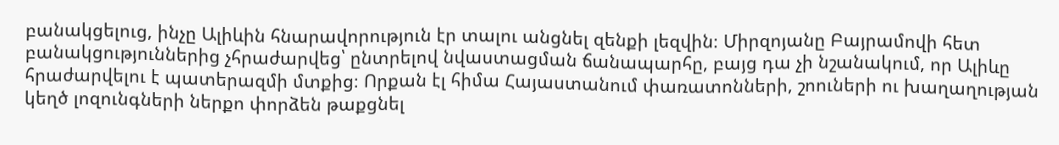բանակցելուց, ինչը Ալիևին հնարավորություն էր տալու անցնել զենքի լեզվին։ Միրզոյանը Բայրամովի հետ բանակցություններից չհրաժարվեց՝ ընտրելով նվաստացման ճանապարհը, բայց դա չի նշանակում, որ Ալիևը հրաժարվելու է պատերազմի մտքից։ Որքան էլ հիմա Հայաստանում փառատոնների, շոուների ու խաղաղության կեղծ լոզունգների ներքո փորձեն թաքցնել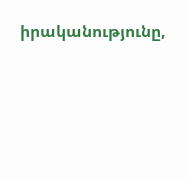իրականությունը,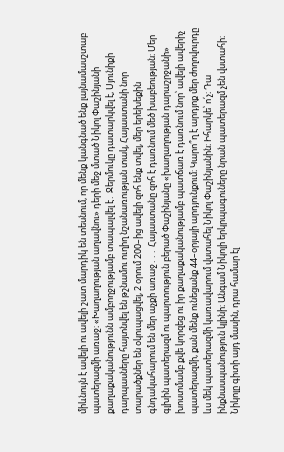միևնույն է ավելի ու ավելի շատ մարդիկ են տեսնում, որ մենք կանգնած ենք լայնամասշտաբ պատերազմի առաջ։ «Խաղաղության աղավնու» դերի մեջ մտած Նիկոլ Փաշինյանի քաղաքականությունն ամբողջությամբ տապալվել է․ Ջերմուկը դատարկվել է, Սյունիքի դարպասները հայտնվել են թշնամու ուղիղ նշանառության տակ, Հայաստանի նոր տարածքներ են օկուպացվել, 2 օրում 200–ից ավելի զոհ ենք տվել, մեր երեխեքին գնդակահարում են մեր աչքի առաջ․․․ Հայաստանը զոհ է դառնում մեծ խաբեության։ Մեր գլխին պատերազմ ու պարտություն բերած Փաշինյանը «խաղաղության դարաշրջանի» խոստմամբ քվե կորզեց ու իր քաղաքականությամբ պատճառ է դառնում նոր՝ ավելի ավերիչ պատերազմի, քան մենք ունեցանք 44–օրյայի արդյունքում։ Կարո՞ղ է արդյոք մեր ժողովուրդը ևս մեկ պատերազմի կառավարում վստահել Նիկոլ Փաշինյանին։ Իհարկե՝ ո՛չ։ Դա ինքնասպանություն կլինի։ Անգամ Նիկոլի երկրպագուները նրան պատերազմ չեն վստահի։ Նիկոլը գիտի այդ մասին, դրա համար էլ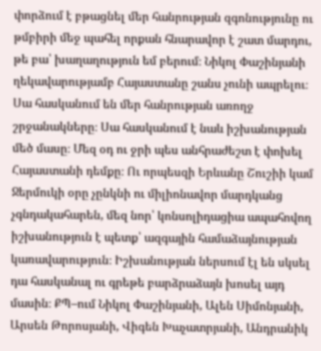փորձում է բթացնել մեր հանրության զգոնությունը ու թմբիրի մեջ պահել որքան հնարավոր է շատ մարդու, թե բա՝ խաղաղություն եմ բերում։ Նիկոլ Փաշինյանի ղեկավարությամբ Հայաստանը շանս չունի ապրելու։ Սա հասկանում են մեր հանրության առողջ շրջանակները։ Սա հասկանում է նաև իշխանության մեծ մասը։ Մեզ օդ ու ջրի պես անհրաժեշտ է փոխել Հայաստանի դեմքը։ Ու որպեսզի Երևանը Շուշիի կամ Ջերմուկի օրը չընկնի ու միլիոնավոր մարդկանց չգնդակահարեն, մեզ նոր՝ կոնսոլիդացիա ապահովող իշխանություն է պետք՝ ազգային համաձայնության կառավարություն։ Իշխանության ներսում էլ են սկսել դա հասկանալ ու գրեթե բարձրաձայն խոսել այդ մասին։ ՔՊ–ում Նիկոլ Փաշինյանի, Ալեն Սիմոնյանի, Արսեն Թորոսյանի, Վիգեն Խաչատրյանի, Անդրանիկ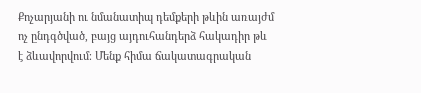Քոչարյանի ու նմանատիպ դեմքերի թևին առայժմ ոչ ընդգծված, բայց այդուհանդերձ հակադիր թև է ձևավորվում։ Մենք հիմա ճակատագրական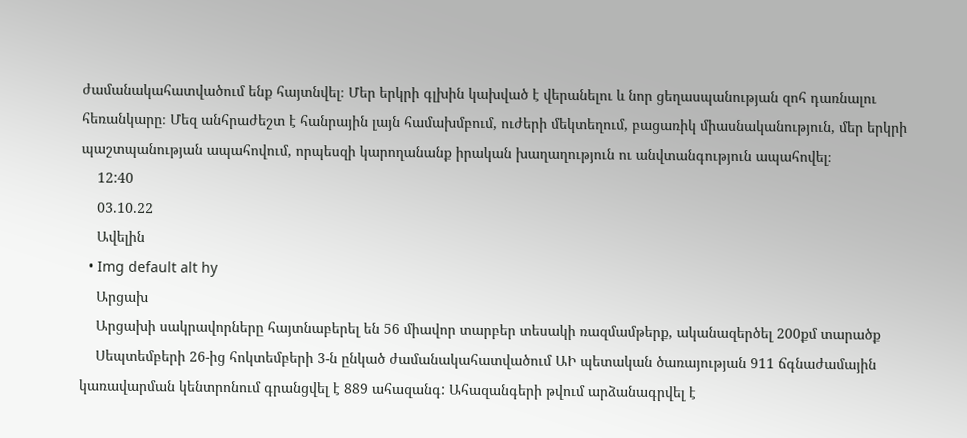ժամանակահատվածում ենք հայտնվել։ Մեր երկրի գլխին կախված է վերանելու և նոր ցեղասպանության զոհ դառնալու հեռանկարը։ Մեզ անհրաժեշտ է հանրային լայն համախմբում, ուժերի մեկտեղում, բացառիկ միասնականություն, մեր երկրի պաշտպանության ապահովում, որպեսզի կարողանանք իրական խաղաղություն ու անվտանգություն ապահովել։
    12:40
    03.10.22
    Ավելին
  • Img default alt hy
    Արցախ
    Արցախի սակրավորները հայտնաբերել են 56 միավոր տարբեր տեսակի ռազմամթերք, ականազերծել 200քմ տարածք
    Սեպտեմբերի 26-ից հոկտեմբերի 3-ն ընկած ժամանակահատվածում ԱԻ պետական ծառայության 911 ճգնաժամային կառավարման կենտրոնում գրանցվել է 889 ահազանգ: Ահազանգերի թվում արձանագրվել է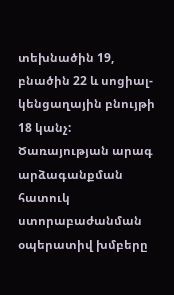տեխնածին 19, բնածին 22 և սոցիալ-կենցաղային բնույթի 18 կանչ: Ծառայության արագ արձագանքման հատուկ ստորաբաժանման օպերատիվ խմբերը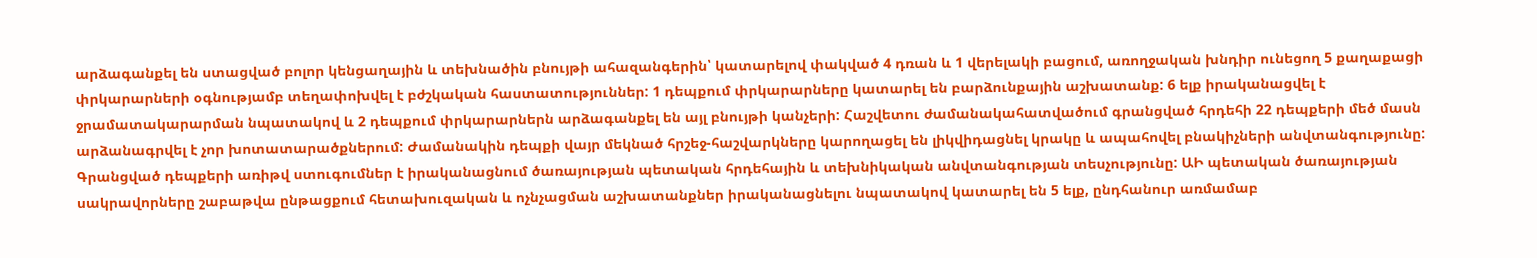արձագանքել են ստացված բոլոր կենցաղային և տեխնածին բնույթի ահազանգերին՝ կատարելով փակված 4 դռան և 1 վերելակի բացում, առողջական խնդիր ունեցող 5 քաղաքացի փրկարարների օգնությամբ տեղափոխվել է բժշկական հաստատություններ: 1 դեպքում փրկարարները կատարել են բարձունքային աշխատանք: 6 ելք իրականացվել է ջրամատակարարման նպատակով և 2 դեպքում փրկարարներն արձագանքել են այլ բնույթի կանչերի: Հաշվետու ժամանակահատվածում գրանցված հրդեհի 22 դեպքերի մեծ մասն արձանագրվել է չոր խոտատարածքներում: Ժամանակին դեպքի վայր մեկնած հրշեջ-հաշվարկները կարողացել են լիկվիդացնել կրակը և ապահովել բնակիչների անվտանգությունը: Գրանցված դեպքերի առիթվ ստուգումներ է իրականացնում ծառայության պետական հրդեհային և տեխնիկական անվտանգության տեսչությունը: ԱԻ պետական ծառայության սակրավորները շաբաթվա ընթացքում հետախուզական և ոչնչացման աշխատանքներ իրականացնելու նպատակով կատարել են 5 ելք, ընդհանուր առմամաբ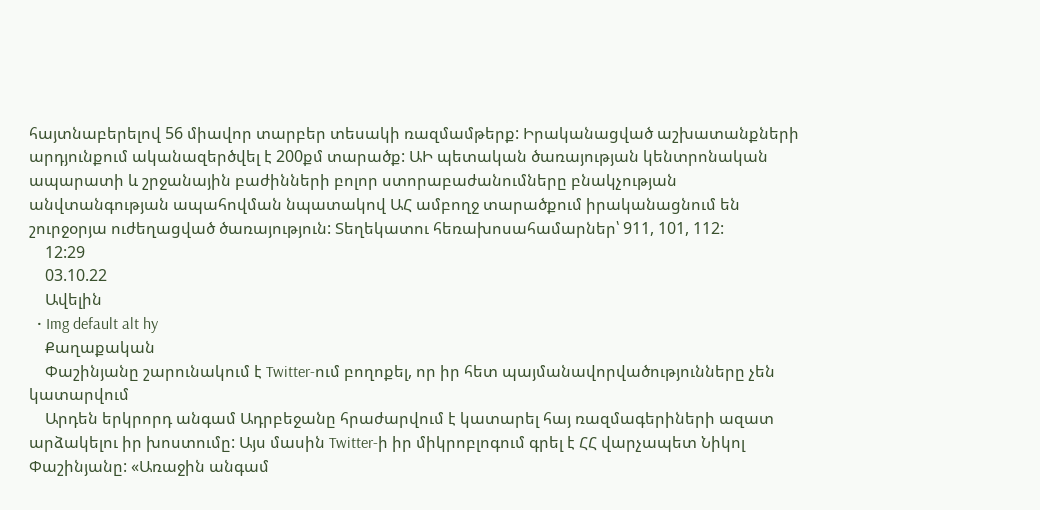հայտնաբերելով 56 միավոր տարբեր տեսակի ռազմամթերք: Իրականացված աշխատանքների արդյունքում ականազերծվել է 200քմ տարածք: ԱԻ պետական ծառայության կենտրոնական ապարատի և շրջանային բաժինների բոլոր ստորաբաժանումները բնակչության անվտանգության ապահովման նպատակով ԱՀ ամբողջ տարածքում իրականացնում են շուրջօրյա ուժեղացված ծառայություն: Տեղեկատու հեռախոսահամարներ՝ 911, 101, 112:
    12:29
    03.10.22
    Ավելին
  • Img default alt hy
    Քաղաքական
    Փաշինյանը շարունակում է Twitter-ում բողոքել, որ իր հետ պայմանավորվածությունները չեն կատարվում
    Արդեն երկրորդ անգամ Ադրբեջանը հրաժարվում է կատարել հայ ռազմագերիների ազատ արձակելու իր խոստումը: Այս մասին Twitter-ի իր միկրոբլոգում գրել է ՀՀ վարչապետ Նիկոլ Փաշինյանը: «Առաջին անգամ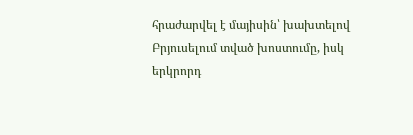հրաժարվել է մայիսին՝ խախտելով Բրյուսելում տված խոստումը, իսկ երկրորդ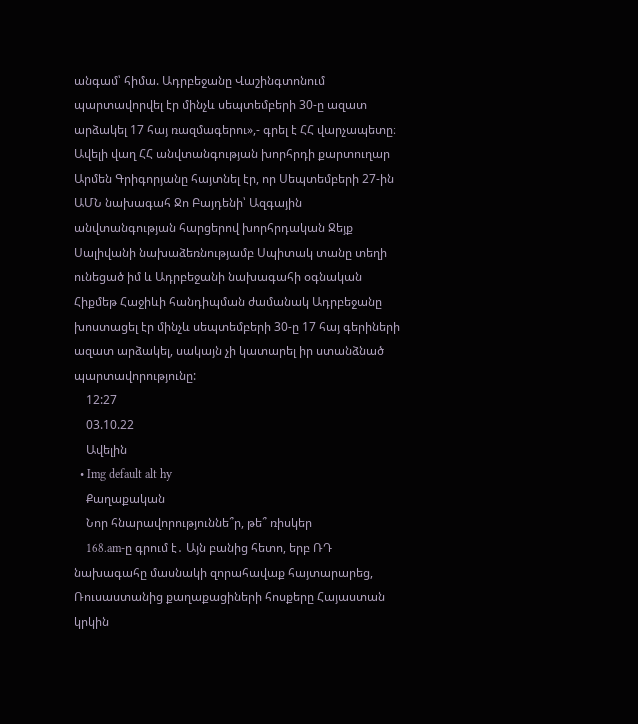անգամ՝ հիմա. Ադրբեջանը Վաշինգտոնում պարտավորվել էր մինչև սեպտեմբերի 30-ը ազատ արձակել 17 հայ ռազմագերու»,- գրել է ՀՀ վարչապետը։ Ավելի վաղ ՀՀ անվտանգության խորհրդի քարտուղար Արմեն Գրիգորյանը հայտնել էր, որ Սեպտեմբերի 27-ին ԱՄՆ նախագահ Ջո Բայդենի՝ Ազգային անվտանգության հարցերով խորհրդական Ջեյք Սալիվանի նախաձեռնությամբ Սպիտակ տանը տեղի ունեցած իմ և Ադրբեջանի նախագահի օգնական Հիքմեթ Հաջիևի հանդիպման ժամանակ Ադրբեջանը խոստացել էր մինչև սեպտեմբերի 30-ը 17 հայ գերիների ազատ արձակել, սակայն չի կատարել իր ստանձնած պարտավորությունը:
    12:27
    03.10.22
    Ավելին
  • Img default alt hy
    Քաղաքական
    Նոր հնարավորություննե՞ր, թե՞ ռիսկեր
    168․am-ը գրում է․ Այն բանից հետո, երբ ՌԴ նախագահը մասնակի զորահավաք հայտարարեց, Ռուսաստանից քաղաքացիների հոսքերը Հայաստան կրկին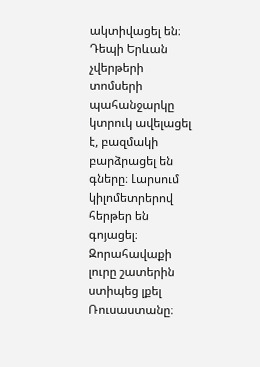ակտիվացել են։ Դեպի Երևան չվերթերի տոմսերի պահանջարկը կտրուկ ավելացել է, բազմակի բարձրացել են գները։ Լարսում կիլոմետրերով հերթեր են գոյացել։ Զորահավաքի լուրը շատերին ստիպեց լքել Ռուսաստանը։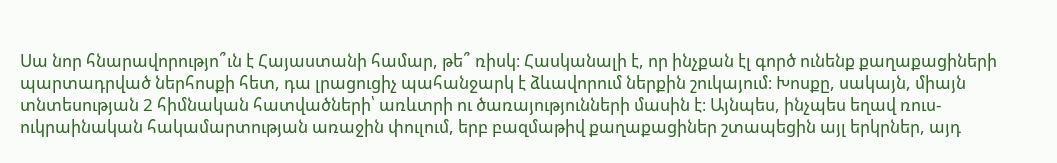Սա նոր հնարավորությո՞ւն է Հայաստանի համար, թե՞ ռիսկ։ Հասկանալի է, որ ինչքան էլ գործ ունենք քաղաքացիների պարտադրված ներհոսքի հետ, դա լրացուցիչ պահանջարկ է ձևավորում ներքին շուկայում։ Խոսքը, սակայն, միայն տնտեսության 2 հիմնական հատվածների՝ առևտրի ու ծառայությունների մասին է։ Այնպես, ինչպես եղավ ռուս-ուկրաինական հակամարտության առաջին փուլում, երբ բազմաթիվ քաղաքացիներ շտապեցին այլ երկրներ, այդ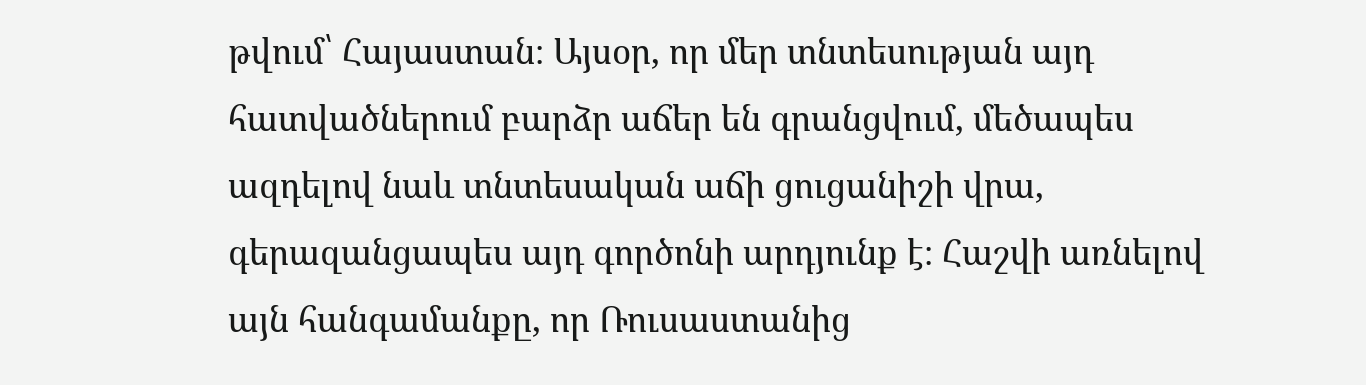թվում՝ Հայաստան։ Այսօր, որ մեր տնտեսության այդ հատվածներում բարձր աճեր են գրանցվում, մեծապես ազդելով նաև տնտեսական աճի ցուցանիշի վրա, գերազանցապես այդ գործոնի արդյունք է։ Հաշվի առնելով այն հանգամանքը, որ Ռուսաստանից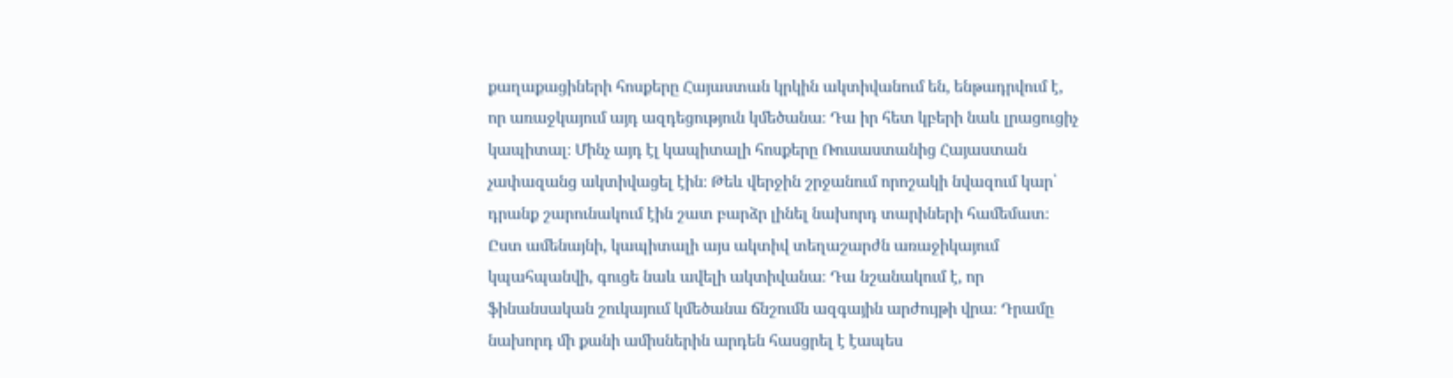քաղաքացիների հոսքերը Հայաստան կրկին ակտիվանում են, ենթադրվում է, որ առաջկայում այդ ազդեցություն կմեծանա։ Դա իր հետ կբերի նաև լրացուցիչ կապիտալ։ Մինչ այդ էլ կապիտալի հոսքերը Ռուսաստանից Հայաստան չափազանց ակտիվացել էին։ Թեև վերջին շրջանում որոշակի նվազում կար՝ դրանք շարունակում էին շատ բարձր լինել նախորդ տարիների համեմատ։ Ըստ ամենայնի, կապիտալի այս ակտիվ տեղաշարժն առաջիկայում կպահպանվի, գուցե նաև ավելի ակտիվանա։ Դա նշանակում է, որ ֆինանսական շուկայում կմեծանա ճնշումն ազգային արժույթի վրա։ Դրամը նախորդ մի քանի ամիսներին արդեն հասցրել է էապես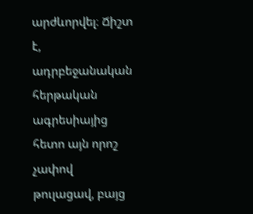արժևորվել։ Ճիշտ է, ադրբեջանական հերթական ագրեսիայից հետո այն որոշ չափով թուլացավ, բայց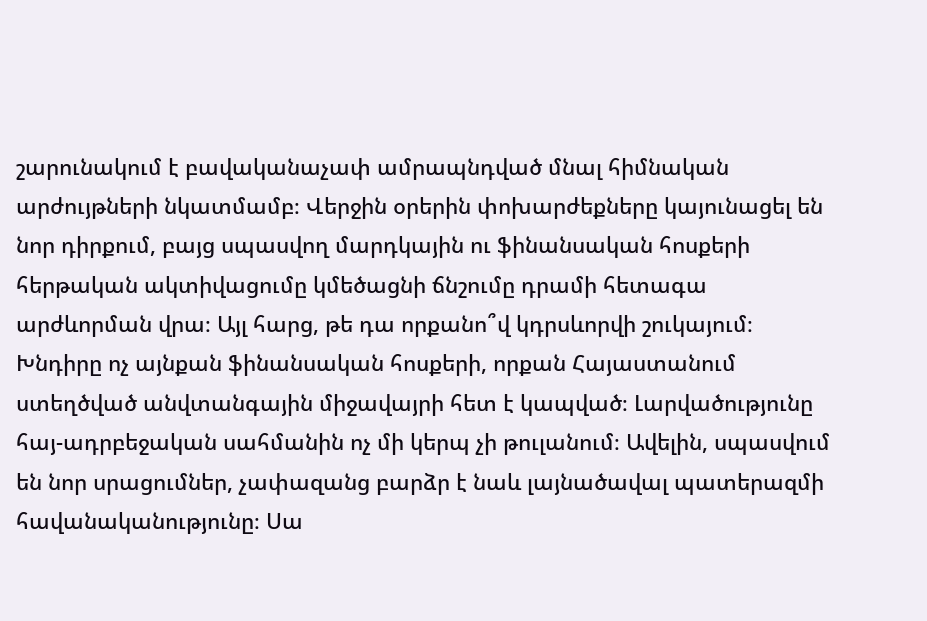շարունակում է բավականաչափ ամրապնդված մնալ հիմնական արժույթների նկատմամբ։ Վերջին օրերին փոխարժեքները կայունացել են նոր դիրքում, բայց սպասվող մարդկային ու ֆինանսական հոսքերի հերթական ակտիվացումը կմեծացնի ճնշումը դրամի հետագա արժևորման վրա։ Այլ հարց, թե դա որքանո՞վ կդրսևորվի շուկայում։ Խնդիրը ոչ այնքան ֆինանսական հոսքերի, որքան Հայաստանում ստեղծված անվտանգային միջավայրի հետ է կապված։ Լարվածությունը հայ-ադրբեջական սահմանին ոչ մի կերպ չի թուլանում։ Ավելին, սպասվում են նոր սրացումներ, չափազանց բարձր է նաև լայնածավալ պատերազմի հավանականությունը։ Սա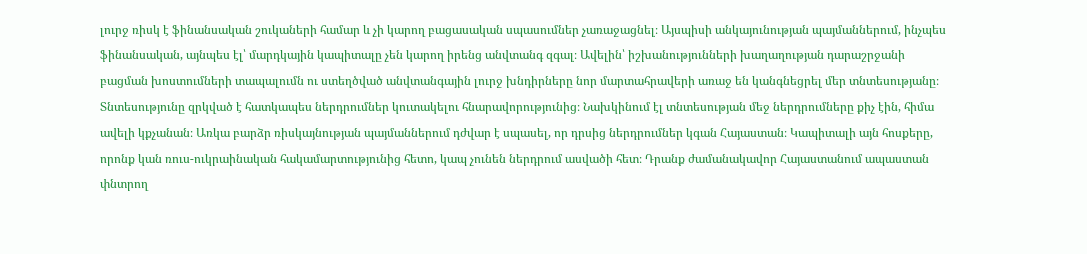լուրջ ռիսկ է ֆինանսական շուկաների համար և չի կարող բացասական սպասումներ չառաջացնել։ Այսպիսի անկայունության պայմաններում, ինչպես ֆինանսական, այնպես էլ՝ մարդկային կապիտալը չեն կարող իրենց անվտանգ զգալ։ Ավելին՝ իշխանությունների խաղաղության դարաշրջանի բացման խոստումների տապալումն ու ստեղծված անվտանգային լուրջ խնդիրները նոր մարտահրավերի առաջ են կանգնեցրել մեր տնտեսությանը։ Տնտեսությունը զրկված է հատկապես ներդրումներ կուտակելու հնարավորությունից։ Նախկինում էլ տնտեսության մեջ ներդրումները քիչ էին, հիմա ավելի կքչանան։ Առկա բարձր ռիսկայնության պայմաններում դժվար է սպասել, որ դրսից ներդրումներ կգան Հայաստան։ Կապիտալի այն հոսքերը, որոնք կան ռուս-ուկրաինական հակամարտությունից հետո, կապ չունեն ներդրում ասվածի հետ։ Դրանք ժամանակավոր Հայաստանում ապաստան փնտրող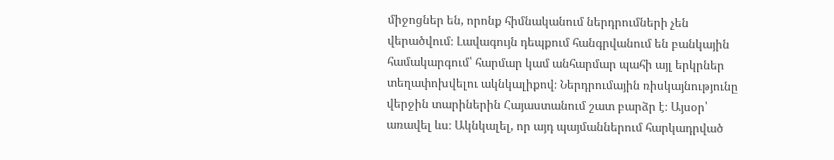միջոցներ են, որոնք հիմնականում ներդրումների չեն վերածվում։ Լավագույն դեպքում հանգրվանում են բանկային համակարգում՝ հարմար կամ անհարմար պահի այլ երկրներ տեղափոխվելու ակնկալիքով։ Ներդրումային ռիսկայնությունը վերջին տարիներին Հայաստանում շատ բարձր է։ Այսօր՝ առավել ևս։ Ակնկալել, որ այդ պայմաններում հարկադրված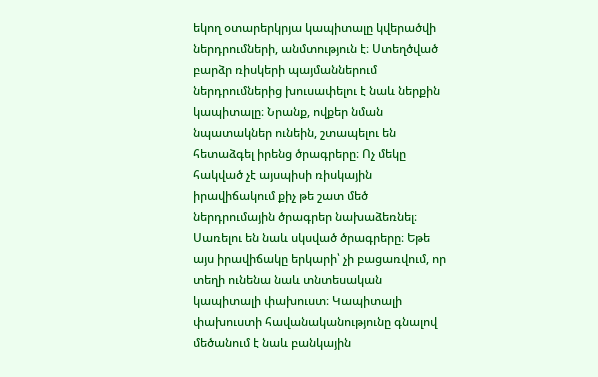եկող օտարերկրյա կապիտալը կվերածվի ներդրումների, անմտություն է։ Ստեղծված բարձր ռիսկերի պայմաններում ներդրումներից խուսափելու է նաև ներքին կապիտալը։ Նրանք, ովքեր նման նպատակներ ունեին, շտապելու են հետաձգել իրենց ծրագրերը։ Ոչ մեկը հակված չէ այսպիսի ռիսկային իրավիճակում քիչ թե շատ մեծ ներդրումային ծրագրեր նախաձեռնել։ Սառելու են նաև սկսված ծրագրերը։ Եթե այս իրավիճակը երկարի՝ չի բացառվում, որ տեղի ունենա նաև տնտեսական կապիտալի փախուստ։ Կապիտալի փախուստի հավանականությունը գնալով մեծանում է նաև բանկային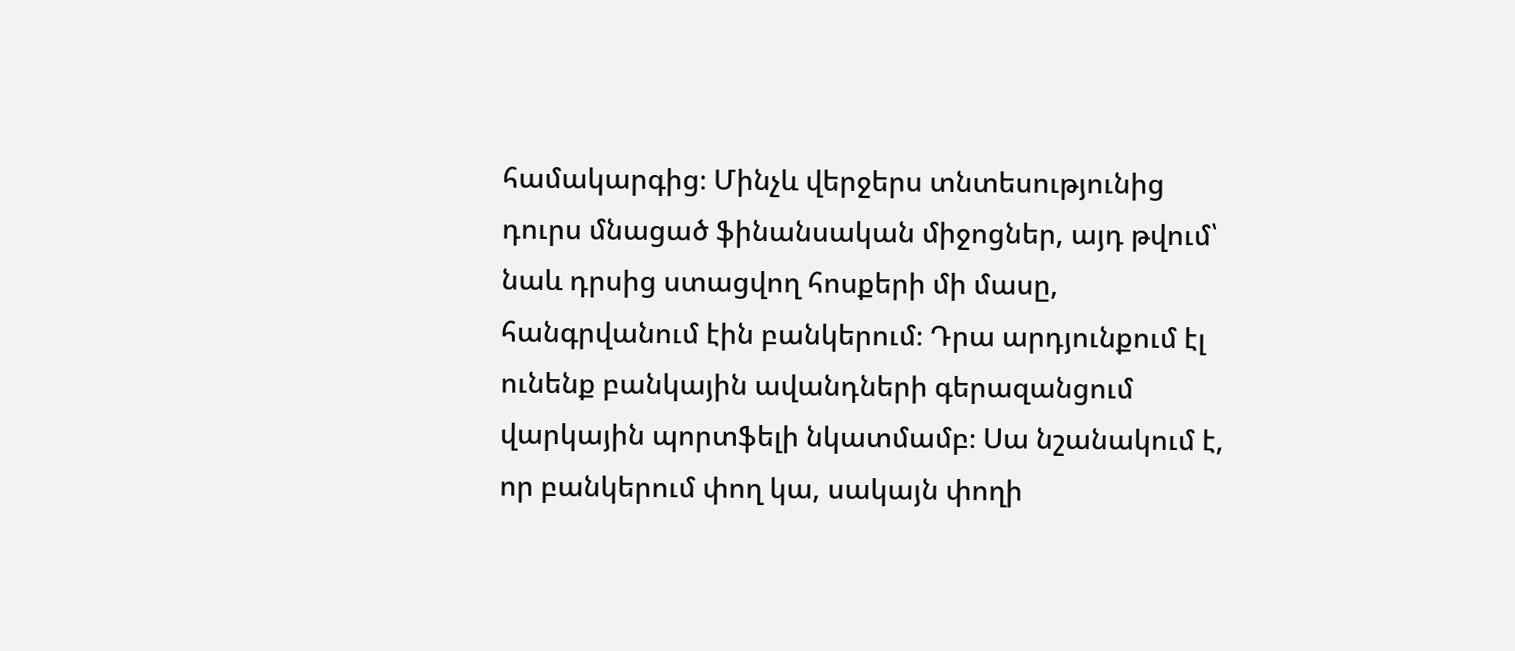համակարգից։ Մինչև վերջերս տնտեսությունից դուրս մնացած ֆինանսական միջոցներ, այդ թվում՝ նաև դրսից ստացվող հոսքերի մի մասը, հանգրվանում էին բանկերում։ Դրա արդյունքում էլ ունենք բանկային ավանդների գերազանցում վարկային պորտֆելի նկատմամբ։ Սա նշանակում է, որ բանկերում փող կա, սակայն փողի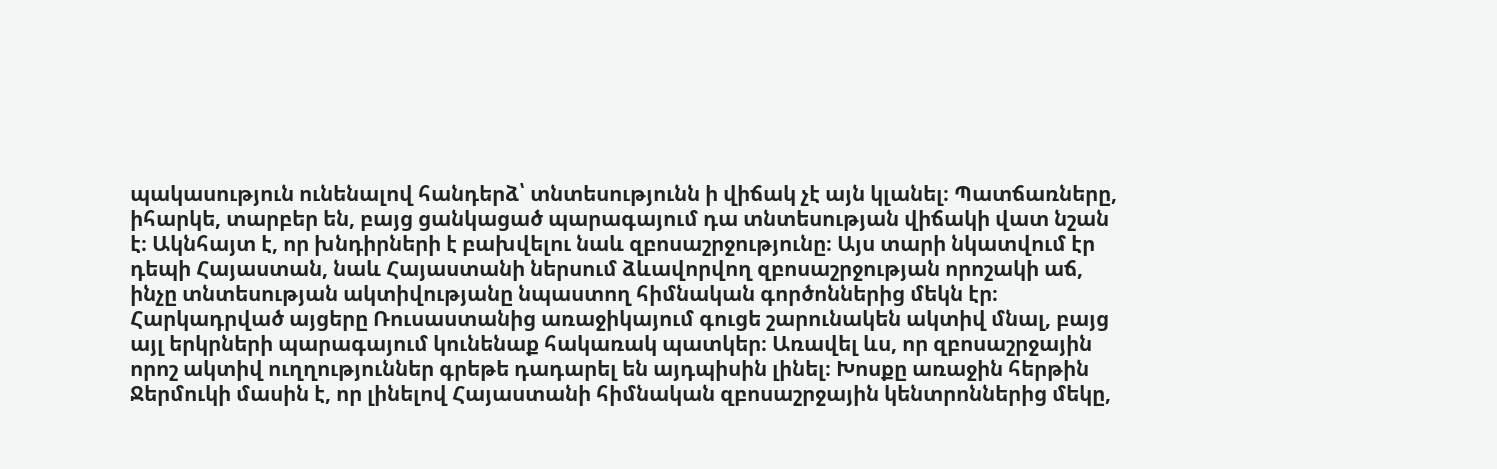պակասություն ունենալով հանդերձ՝ տնտեսությունն ի վիճակ չէ այն կլանել։ Պատճառները, իհարկե, տարբեր են, բայց ցանկացած պարագայում դա տնտեսության վիճակի վատ նշան է։ Ակնհայտ է, որ խնդիրների է բախվելու նաև զբոսաշրջությունը։ Այս տարի նկատվում էր դեպի Հայաստան, նաև Հայաստանի ներսում ձևավորվող զբոսաշրջության որոշակի աճ, ինչը տնտեսության ակտիվությանը նպաստող հիմնական գործոններից մեկն էր։ Հարկադրված այցերը Ռուսաստանից առաջիկայում գուցե շարունակեն ակտիվ մնալ, բայց այլ երկրների պարագայում կունենաք հակառակ պատկեր։ Առավել ևս, որ զբոսաշրջային որոշ ակտիվ ուղղություններ գրեթե դադարել են այդպիսին լինել։ Խոսքը առաջին հերթին Ջերմուկի մասին է, որ լինելով Հայաստանի հիմնական զբոսաշրջային կենտրոններից մեկը,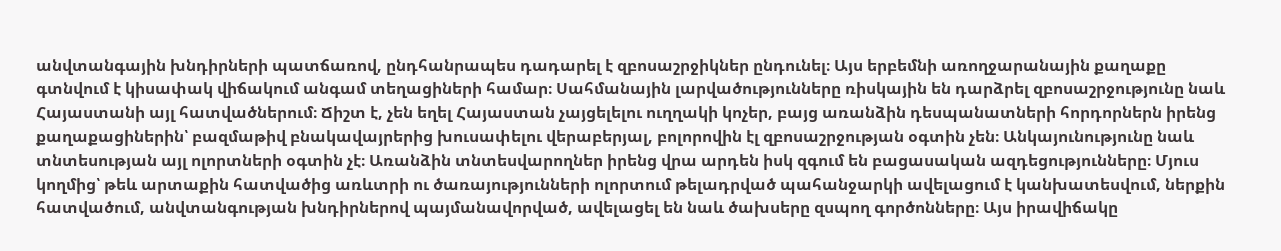անվտանգային խնդիրների պատճառով, ընդհանրապես դադարել է զբոսաշրջիկներ ընդունել։ Այս երբեմնի առողջարանային քաղաքը գտնվում է կիսափակ վիճակում անգամ տեղացիների համար։ Սահմանային լարվածությունները ռիսկային են դարձրել զբոսաշրջությունը նաև Հայաստանի այլ հատվածներում։ Ճիշտ է, չեն եղել Հայաստան չայցելելու ուղղակի կոչեր, բայց առանձին դեսպանատների հորդորներն իրենց քաղաքացիներին՝ բազմաթիվ բնակավայրերից խուսափելու վերաբերյալ, բոլորովին էլ զբոսաշրջության օգտին չեն։ Անկայունությունը նաև տնտեսության այլ ոլորտների օգտին չէ։ Առանձին տնտեսվարողներ իրենց վրա արդեն իսկ զգում են բացասական ազդեցությունները։ Մյուս կողմից՝ թեև արտաքին հատվածից առևտրի ու ծառայությունների ոլորտում թելադրված պահանջարկի ավելացում է կանխատեսվում, ներքին հատվածում, անվտանգության խնդիրներով պայմանավորված, ավելացել են նաև ծախսերը զսպող գործոնները։ Այս իրավիճակը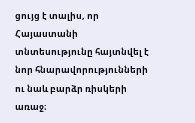ցույց է տալիս, որ Հայաստանի տնտեսությունը հայտնվել է նոր հնարավորությունների ու նաև բարձր ռիսկերի առաջ։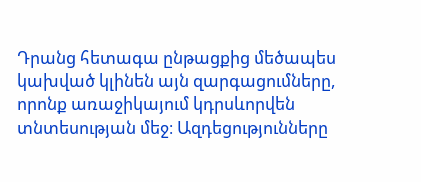Դրանց հետագա ընթացքից մեծապես կախված կլինեն այն զարգացումները, որոնք առաջիկայում կդրսևորվեն տնտեսության մեջ։ Ազդեցությունները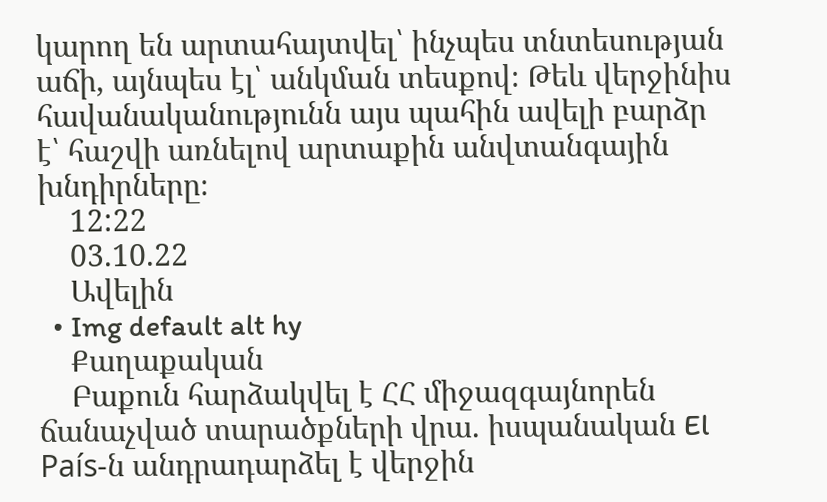կարող են արտահայտվել՝ ինչպես տնտեսության աճի, այնպես էլ՝ անկման տեսքով։ Թեև վերջինիս հավանականությունն այս պահին ավելի բարձր է՝ հաշվի առնելով արտաքին անվտանգային խնդիրները։
    12:22
    03.10.22
    Ավելին
  • Img default alt hy
    Քաղաքական
    Բաքուն հարձակվել է ՀՀ միջազգայնորեն ճանաչված տարածքների վրա. իսպանական El País-ն անդրադարձել է վերջին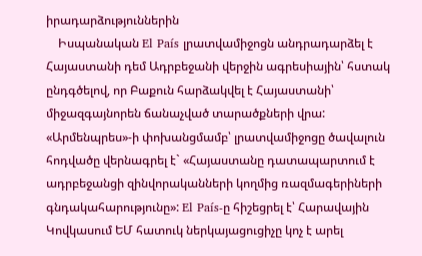իրադարձություններին
    Իսպանական El País լրատվամիջոցն անդրադարձել է Հայաստանի դեմ Ադրբեջանի վերջին ագրեսիային՝ հստակ ընդգծելով, որ Բաքուն հարձակվել է Հայաստանի՝ միջազգայնորեն ճանաչված տարածքների վրա: «Արմենպրես»-ի փոխանցմամբ՝ լրատվամիջոցը ծավալուն հոդվածը վերնագրել է` «Հայաստանը դատապարտում է ադրբեջանցի զինվորականների կողմից ռազմագերիների գնդակահարությունը»: El País-ը հիշեցրել է՝ Հարավային Կովկասում ԵՄ հատուկ ներկայացուցիչը կոչ է արել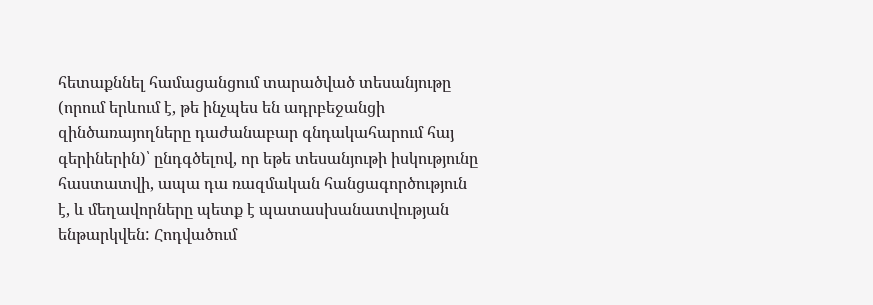հետաքննել համացանցում տարածված տեսանյութը (որում երևում է, թե ինչպես են ադրբեջանցի զինծառայողները դաժանաբար գնդակահարում հայ գերիներին)՝ ընդգծելով, որ եթե տեսանյութի իսկությունը հաստատվի, ապա դա ռազմական հանցագործություն է, և մեղավորները պետք է պատասխանատվության ենթարկվեն: Հոդվածում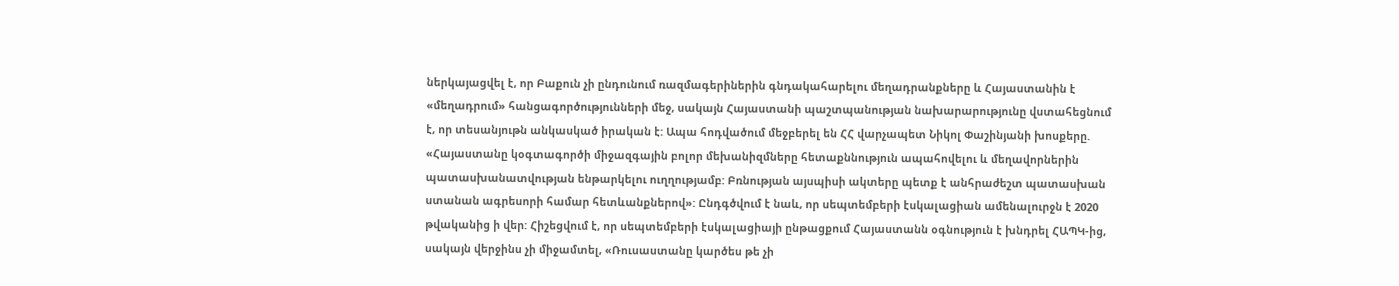ներկայացվել է, որ Բաքուն չի ընդունում ռազմագերիներին գնդակահարելու մեղադրանքները և Հայաստանին է «մեղադրում» հանցագործությունների մեջ, սակայն Հայաստանի պաշտպանության նախարարությունը վստահեցնում է, որ տեսանյութն անկասկած իրական է: Ապա հոդվածում մեջբերել են ՀՀ վարչապետ Նիկոլ Փաշինյանի խոսքերը. «Հայաստանը կօգտագործի միջազգային բոլոր մեխանիզմները հետաքննություն ապահովելու և մեղավորներին պատասխանատվության ենթարկելու ուղղությամբ: Բռնության այսպիսի ակտերը պետք է անհրաժեշտ պատասխան ստանան ագրեսորի համար հետևանքներով»: Ընդգծվում է նաև, որ սեպտեմբերի էսկալացիան ամենալուրջն է 2020 թվականից ի վեր: Հիշեցվում է, որ սեպտեմբերի էսկալացիայի ընթացքում Հայաստանն օգնություն է խնդրել ՀԱՊԿ-ից, սակայն վերջինս չի միջամտել, «Ռուսաստանը կարծես թե չի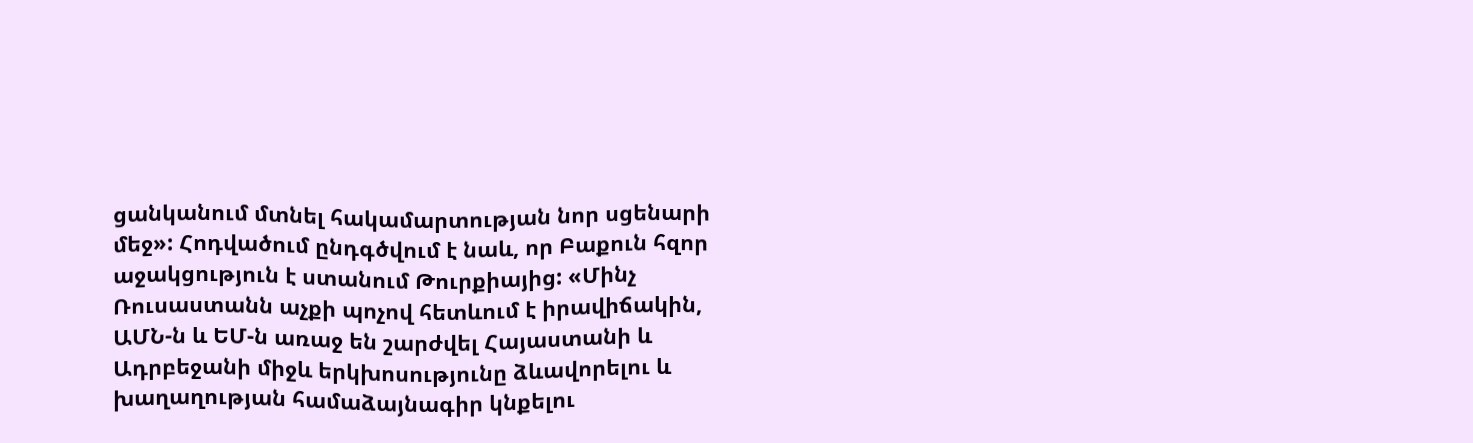ցանկանում մտնել հակամարտության նոր սցենարի մեջ»: Հոդվածում ընդգծվում է նաև, որ Բաքուն հզոր աջակցություն է ստանում Թուրքիայից: «Մինչ Ռուսաստանն աչքի պոչով հետևում է իրավիճակին, ԱՄՆ-ն և ԵՄ-ն առաջ են շարժվել Հայաստանի և Ադրբեջանի միջև երկխոսությունը ձևավորելու և խաղաղության համաձայնագիր կնքելու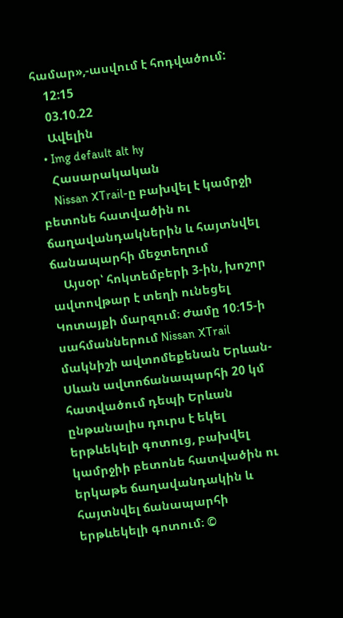համար»,-ասվում է հոդվածում:
    12:15
    03.10.22
    Ավելին
  • Img default alt hy
    Հասարակական
    Nissan XTrail-ը բախվել է կամրջի բետոնե հատվածին ու ճաղավանդակներին և հայտնվել ճանապարհի մեջտեղում
    Այսօր՝ հոկտեմբերի 3-ին, խոշոր ավտովթար է տեղի ունեցել Կոտայքի մարզում։ Ժամը 10։15-ի սահմաններում Nissan XTrail մակնիշի ավտոմեքենան Երևան-Սևան ավտոճանապարհի 20 կմ հատվածում դեպի Երևան ընթանալիս դուրս է եկել երթևեկելի գոտուց, բախվել կամրջիի բետոնե հատվածին ու երկաթե ճաղավանդակին և հայտնվել ճանապարհի երթևեկելի գոտում։ ©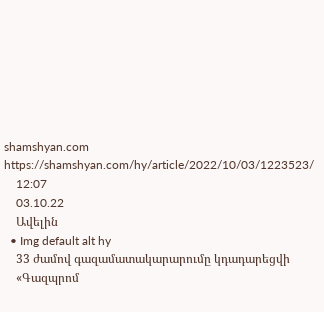shamshyan.com https://shamshyan.com/hy/article/2022/10/03/1223523/
    12:07
    03.10.22
    Ավելին
  • Img default alt hy
    33 ժամով գազամատակարարումը կդադարեցվի
    «Գազպրոմ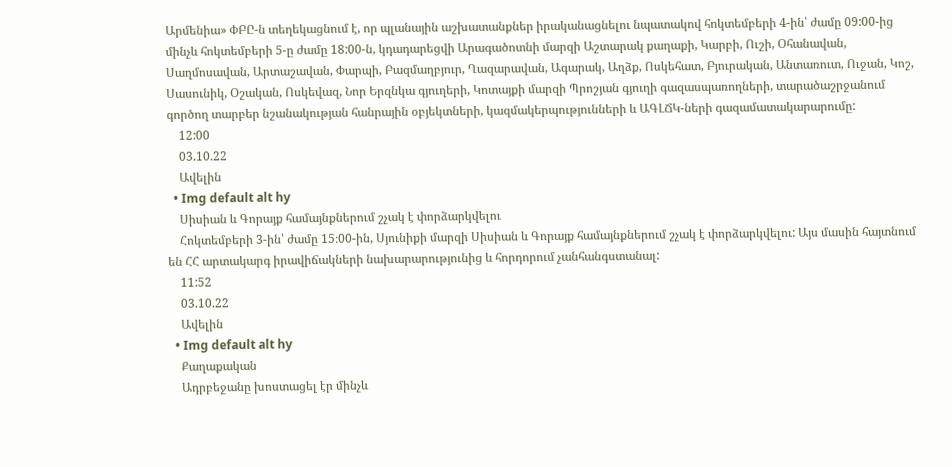Արմենիա» ՓԲԸ-ն տեղեկացնում է, որ պլանային աշխատանքներ իրականացնելու նպատակով հոկտեմբերի 4-ին՝ ժամը 09:00-ից մինչև հոկտեմբերի 5-ը ժամը 18:00-ն, կդադարեցվի Արագածոտնի մարզի Աշտարակ քաղաքի, Կարբի, Ուշի, Օհանավան, Սաղմոսավան, Արտաշավան, Փարպի, Բազմաղբյուր, Ղազարավան, Ագարակ, Աղձք, Ոսկեհատ, Բյուրական, Անտառուտ, Ուջան, Կոշ, Սասունիկ, Օշական, Ոսկեվազ, Նոր Երզնկա գյուղերի, Կոտայքի մարզի Պրոշյան գյուղի գազասպառողների, տարածաշրջանում գործող տարբեր նշանակության հանրային օբյեկտների, կազմակերպությունների և ԱԳԼՃԿ-ների գազամատակարարումը:
    12:00
    03.10.22
    Ավելին
  • Img default alt hy
    Սիսիան և Գորայք համայնքներում շչակ է փորձարկվելու
    Հոկտեմբերի 3-ին՝ ժամը 15։00-ին, Սյունիքի մարզի Սիսիան և Գորայք համայնքներում շչակ է փորձարկվելու: Այս մասին հայտնում են ՀՀ արտակարգ իրավիճակների նախարարությունից և հորդորում չանհանգստանալ:
    11:52
    03.10.22
    Ավելին
  • Img default alt hy
    Քաղաքական
    Ադրբեջանը խոստացել էր մինչև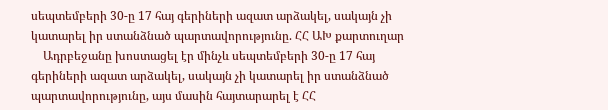սեպտեմբերի 30-ը 17 հայ գերիների ազատ արձակել, սակայն չի կատարել իր ստանձնած պարտավորությունը. ՀՀ ԱԽ քարտուղար
    Ադրբեջանը խոստացել էր մինչև սեպտեմբերի 30-ը 17 հայ գերիների ազատ արձակել, սակայն չի կատարել իր ստանձնած պարտավորությունը, այս մասին հայտարարել է ՀՀ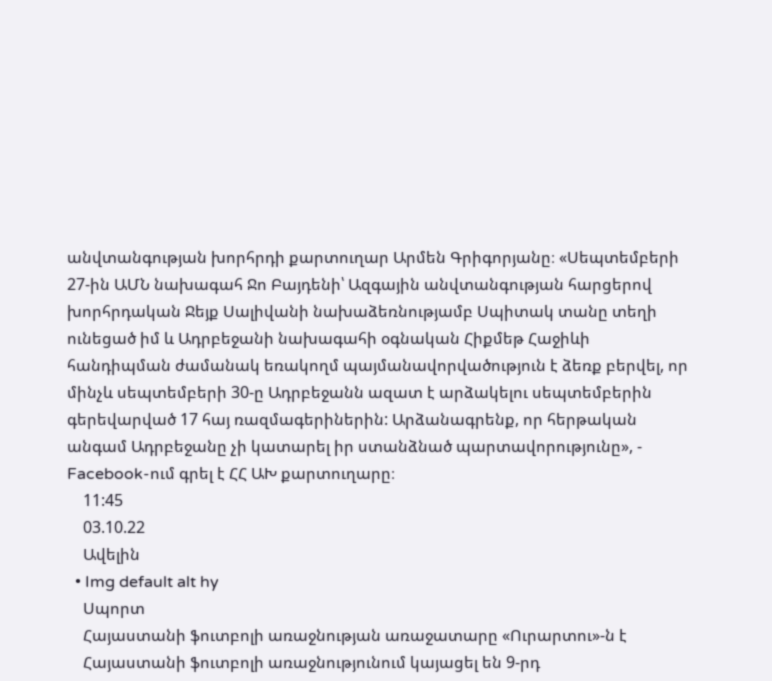անվտանգության խորհրդի քարտուղար Արմեն Գրիգորյանը։ «Սեպտեմբերի 27-ին ԱՄՆ նախագահ Ջո Բայդենի՝ Ազգային անվտանգության հարցերով խորհրդական Ջեյք Սալիվանի նախաձեռնությամբ Սպիտակ տանը տեղի ունեցած իմ և Ադրբեջանի նախագահի օգնական Հիքմեթ Հաջիևի հանդիպման ժամանակ եռակողմ պայմանավորվածություն է ձեռք բերվել, որ մինչև սեպտեմբերի 30-ը Ադրբեջանն ազատ է արձակելու սեպտեմբերին գերեվարված 17 հայ ռազմագերիներին: Արձանագրենք, որ հերթական անգամ Ադրբեջանը չի կատարել իր ստանձնած պարտավորությունը», - Facebook-ում գրել է ՀՀ ԱԽ քարտուղարը։
    11:45
    03.10.22
    Ավելին
  • Img default alt hy
    Սպորտ
    Հայաստանի ֆուտբոլի առաջնության առաջատարը «Ուրարտու»-ն է
    Հայաստանի ֆուտբոլի առաջնությունում կայացել են 9-րդ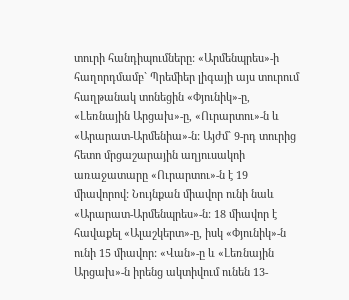տուրի հանդիպումները: «Արմենպրես»-ի հաղորդմամբ` Պրեմիեր լիգայի այս տուրում հաղթանակ տոնեցին «Փյունիկ»-ը, «Լեռնային Արցախ»-ը, «Ուրարտու»-ն և «Արարատ-Արմենիա»-ն: Այժմ` 9-րդ տուրից հետո մրցաշարային աղյուսակոի առաջատարը «Ուրարտու»-ն է 19 միավորով: Նույնքան միավոր ունի նաև «Արարատ-Արմենպրես»-ն: 18 միավոր է հավաքել «Ալաշկերտ»-ը, իսկ «Փյունիկ»-ն ունի 15 միավոր: «Վան»-ը և «Լեռնային Արցախ»-ն իրենց ակտիվում ունեն 13-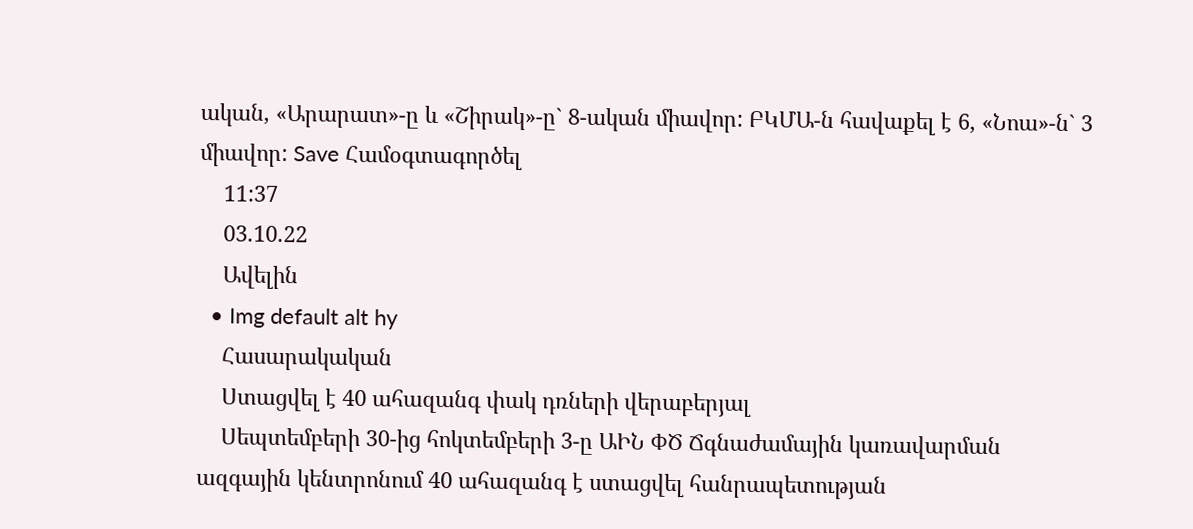ական, «Արարատ»-ը և «Շիրակ»-ը` 8-ական միավոր: ԲԿՄԱ-ն հավաքել է 6, «Նոա»-ն` 3 միավոր: Save Համօգտագործել
    11:37
    03.10.22
    Ավելին
  • Img default alt hy
    Հասարակական
    Ստացվել է 40 ահազանգ փակ դռների վերաբերյալ
    Սեպտեմբերի 30-ից հոկտեմբերի 3-ը ԱԻՆ ՓԾ Ճգնաժամային կառավարման ազգային կենտրոնում 40 ահազանգ է ստացվել հանրապետության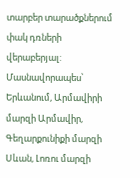տարբեր տարածքներում փակ դռների վերաբերյալ: Մասնավորապես՝ Երևանում, Արմավիրի մարզի Արմավիր, Գեղարքունիքի մարզի Սևան, Լոռու մարզի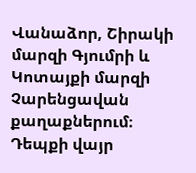Վանաձոր, Շիրակի մարզի Գյումրի և Կոտայքի մարզի Չարենցավան քաղաքներում։ Դեպքի վայր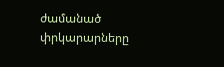ժամանած փրկարարները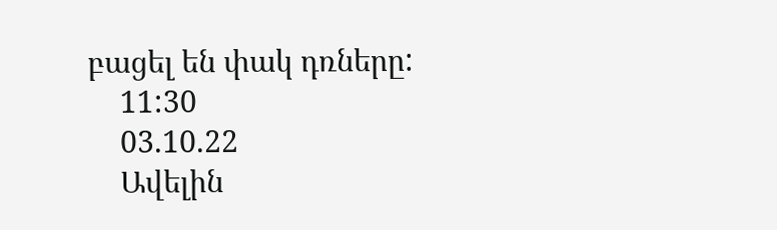բացել են փակ դռները:
    11:30
    03.10.22
    Ավելին